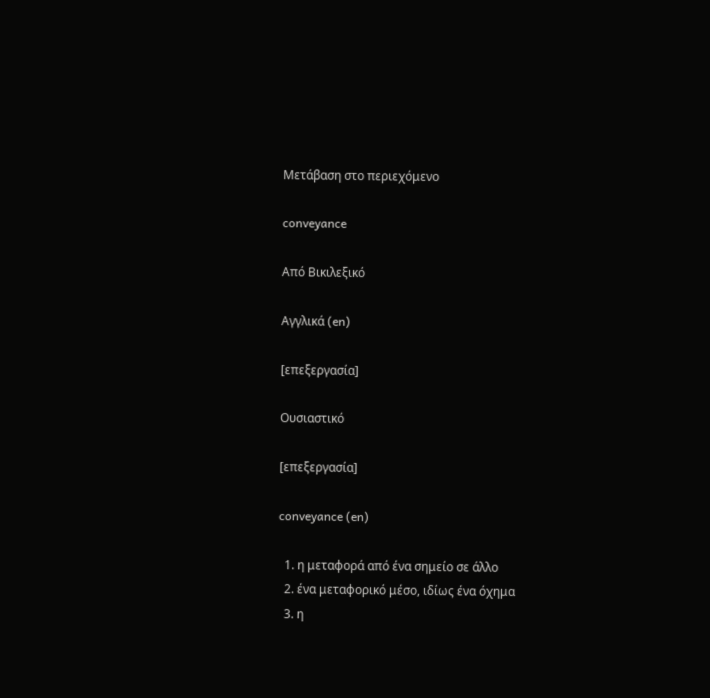Μετάβαση στο περιεχόμενο

conveyance

Από Βικιλεξικό

Αγγλικά (en)

[επεξεργασία]

Ουσιαστικό

[επεξεργασία]

conveyance (en)

  1. η μεταφορά από ένα σημείο σε άλλο
  2. ένα μεταφορικό μέσο, ιδίως ένα όχημα
  3. η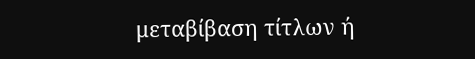μεταβίβαση τίτλων ή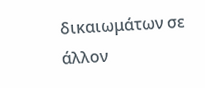δικαιωμάτων σε άλλον